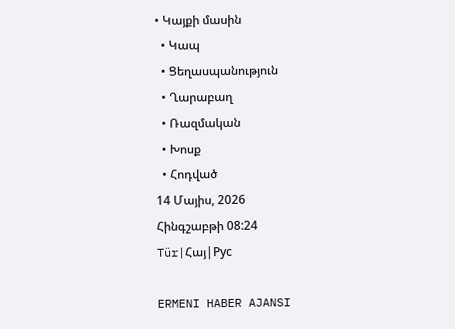• Կայքի մասին
  • Կապ
  • Ցեղասպանություն
  • Ղարաբաղ
  • Ռազմական
  • Խոսք
  • Հոդված
14 Մայիս, 2026
Հինգշաբթի 08:24
Tür|Հայ|Pуc

ERMENI HABER AJANSI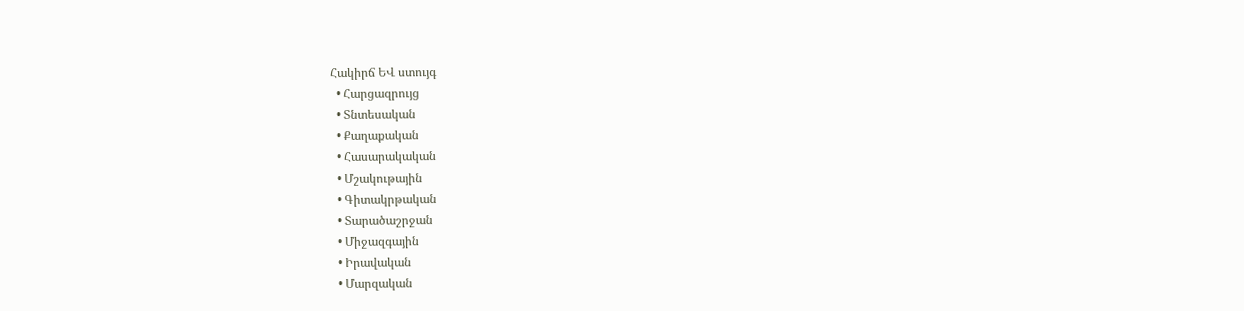Հակիրճ ԵՎ ստույգ
  • Հարցազրույց
  • Տնտեսական
  • Քաղաքական
  • Հասարակական
  • Մշակութային
  • Գիտակրթական
  • Տարածաշրջան
  • Միջազգային
  • Իրավական
  • Մարզական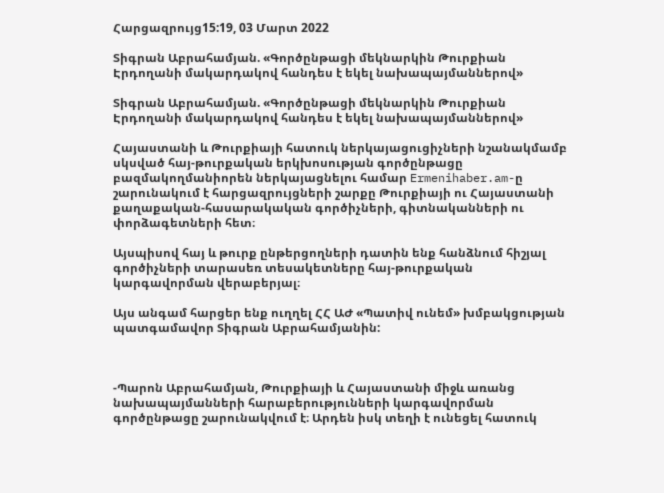Հարցազրույց15:19, 03 Մարտ 2022

Տիգրան Աբրահամյան. «Գործընթացի մեկնարկին Թուրքիան Էրդողանի մակարդակով հանդես է եկել նախապայմաններով»

Տիգրան Աբրահամյան. «Գործընթացի մեկնարկին Թուրքիան Էրդողանի մակարդակով հանդես է եկել նախապայմաններով»

Հայաստանի և Թուրքիայի հատուկ ներկայացուցիչների նշանակմամբ սկսված հայ-թուրքական երկխոսության գործընթացը բազմակողմանիորեն ներկայացնելու համար Ermenihaber.am-ը շարունակում է հարցազրույցների շարքը Թուրքիայի ու Հայաստանի քաղաքական-հասարակական գործիչների, գիտնականների ու փորձագետների հետ։

Այսպիսով հայ և թուրք ընթերցողների դատին ենք հանձնում հիշյալ գործիչների տարասեռ տեսակետները հայ-թուրքական կարգավորման վերաբերյալ։

Այս անգամ հարցեր ենք ուղղել ՀՀ ԱԺ «Պատիվ ունեմ» խմբակցության պատգամավոր Տիգրան Աբրահամյանին:



-Պարոն Աբրահամյան, Թուրքիայի և Հայաստանի միջև առանց նախապայմանների հարաբերությունների կարգավորման գործընթացը շարունակվում է։ Արդեն իսկ տեղի է ունեցել հատուկ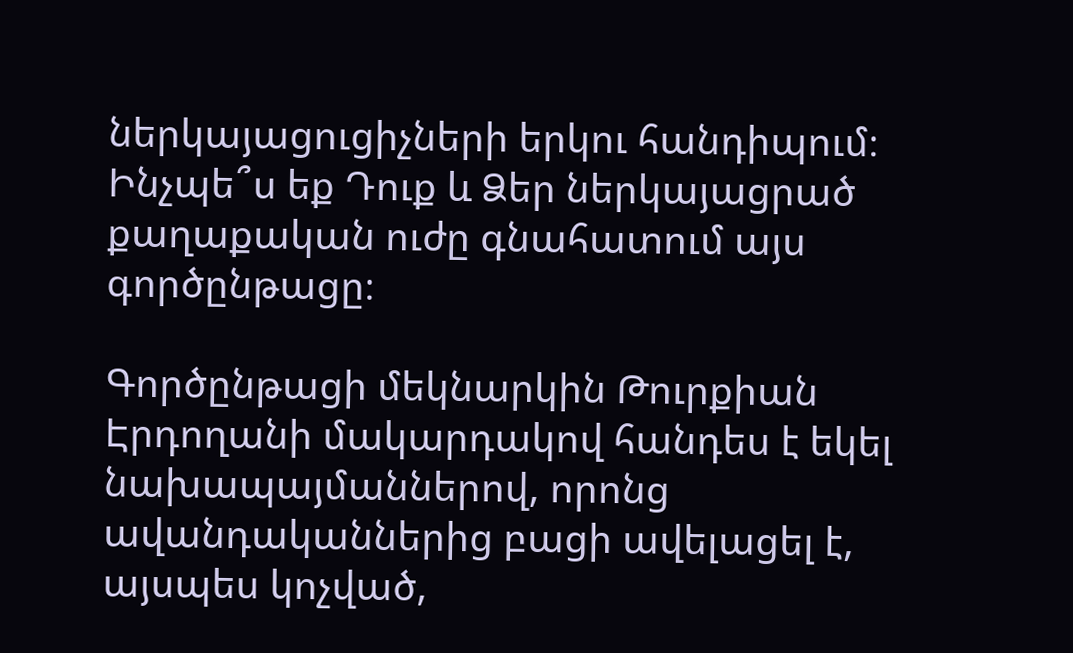ներկայացուցիչների երկու հանդիպում։ Ինչպե՞ս եք Դուք և Ձեր ներկայացրած քաղաքական ուժը գնահատում այս գործընթացը։

Գործընթացի մեկնարկին Թուրքիան Էրդողանի մակարդակով հանդես է եկել նախապայմաններով, որոնց ավանդականներից բացի ավելացել է, այսպես կոչված,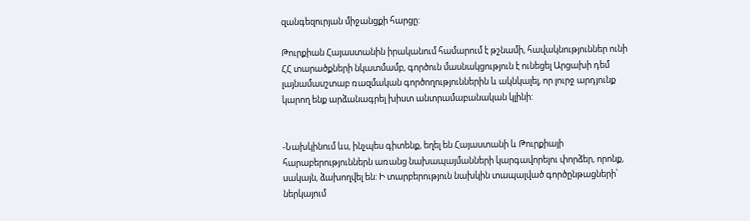զանգեզուրյան միջանցքի հարցը:

Թուրքիան Հայաստանին իրականում համարում է թշնամի, հավակնություններ ունի ՀՀ տարածքների նկատմամբ, գործուն մասնակցություն է ունեցել Արցախի դեմ լայնամասշտաբ ռազմական գործողություններին և ակնկալել, որ լուրջ արդյունք կարող ենք արձանագրել խիստ անտրամաբանական կլինի:


-Նախկինում ևս, ինչպես գիտենք, եղել են Հայաստանի և Թուրքիայի հարաբերություններն առանց նախապայմանների կարգավորելու փորձեր, որոնք, սակայն, ձախողվել են: Ի տարբերություն նախկին տապալված գործընթացների՝ ներկայում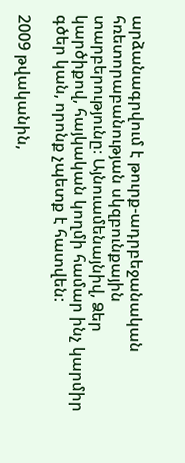արձանագրվում է թուրք-ադրբեջանական հռետորաբանության սկզբունքային տարբերությունը։ Այնուամենայնիվ, Ձեր կարծիքով, հայկական կողմի համար ինչ կարմիր գծեր կան, որոնք չպետք է հատվեն:

2009 թվականին,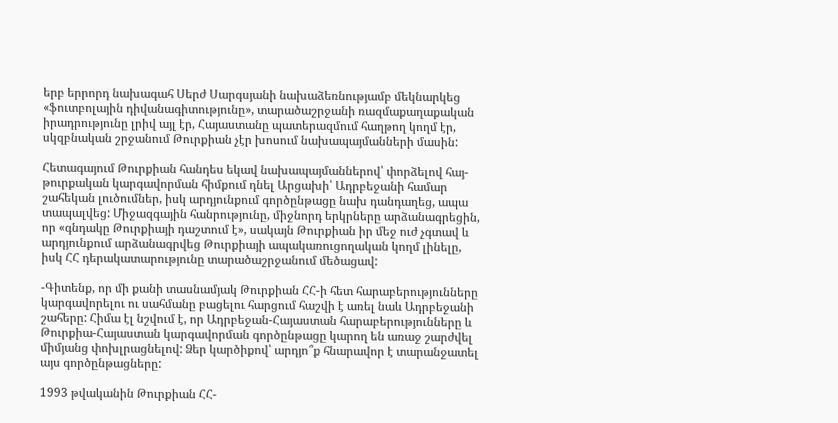երբ երրորդ նախագահ Սերժ Սարգսյանի նախաձեռնությամբ մեկնարկեց «ֆուտբոլային դիվանագիտությունը», տարածաշրջանի ռազմաքաղաքական իրադրությունը լրիվ այլ էր, Հայաստանը պատերազմում հաղթող կողմ էր, սկզբնական շրջանում Թուրքիան չէր խոսում նախապայմանների մասին:

Հետագայում Թուրքիան հանդես եկավ նախապայմաններով՝ փորձելով հայ-թուրքական կարգավորման հիմքում դնել Արցախի՝ Ադրբեջանի համար շահեկան լուծումներ, իսկ արդյունքում գործընթացը նախ դանդաղեց, ապա տապալվեց: Միջազգային հանրությունը, միջնորդ երկրները արձանագրեցին, որ «գնդակը Թուրքիայի դաշտում է», սակայն Թուրքիան իր մեջ ուժ չգտավ և արդյունքում արձանագրվեց Թուրքիայի ապակառուցողական կողմ լինելը, իսկ ՀՀ դերակատարությունը տարածաշրջանում մեծացավ:

-Գիտենք, որ մի քանի տասնամյակ Թուրքիան ՀՀ-ի հետ հարաբերությունները կարգավորելու ու սահմանը բացելու հարցում հաշվի է առել նաև Ադրբեջանի շահերը: Հիմա էլ նշվում է, որ Ադրբեջան-Հայաստան հարաբերությունները և Թուրքիա-Հայաստան կարգավորման գործընթացը կարող են առաջ շարժվել միմյանց փոխլրացնելով: Ձեր կարծիքով՝ արդյո՞ք հնարավոր է տարանջատել այս գործընթացները:

1993 թվականին Թուրքիան ՀՀ-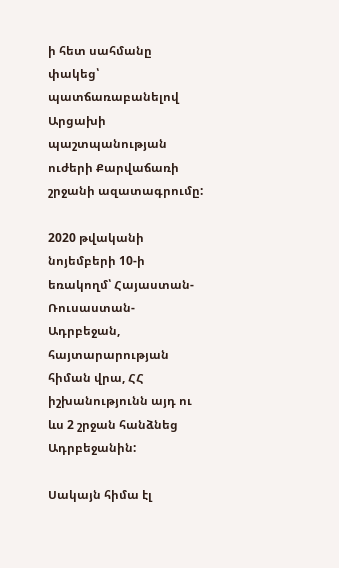ի հետ սահմանը փակեց՝ պատճառաբանելով Արցախի պաշտպանության ուժերի Քարվաճառի շրջանի ազատագրումը:

2020 թվականի նոյեմբերի 10-ի եռակողմ՝ Հայաստան-Ռուսաստան-Ադրբեջան, հայտարարության հիման վրա, ՀՀ իշխանությունն այդ ու ևս 2 շրջան հանձնեց Ադրբեջանին:

Սակայն հիմա էլ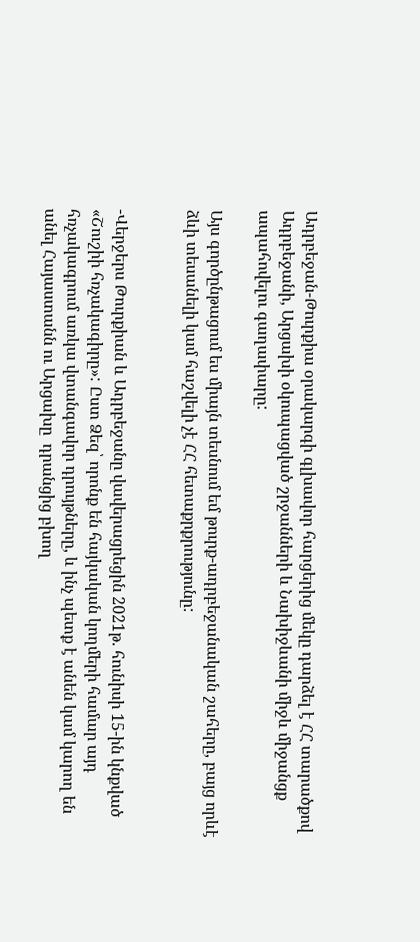Ադրբեջան-Թուրքիա օրակարգի գլխավոր հարցերից մեկը դարձել է ՀՀ տարածքով Ադրբեջանի, Արցախի օկուպացված շրջանների և Նախիջևանի միջև միջանցք ապահովելու գաղափարը:

Այս գործընթացում ես միայն տեսնում եմ թուրք-ադրբեջանական շահերը, բայց որևէ ձևի տեսանելի կամ հաշվելի չէ ՀՀ հետաքրքրությունը:


-Վերջերս Թուրքիան և Ադրբեջանը վավերացրեցին 2021թ. հունիսի 15-ին կնքված «Շուշիի հռչակագիրը»: Ըստ Ձեզ՝ որոնք են հայկական կողմերի համար այդ հռչակագրում առկա վտանգավոր դրույթները, և ինչ պետք է անեն կամ կարող են անել Հայաստանն ու Արցախը  դրանցից բխող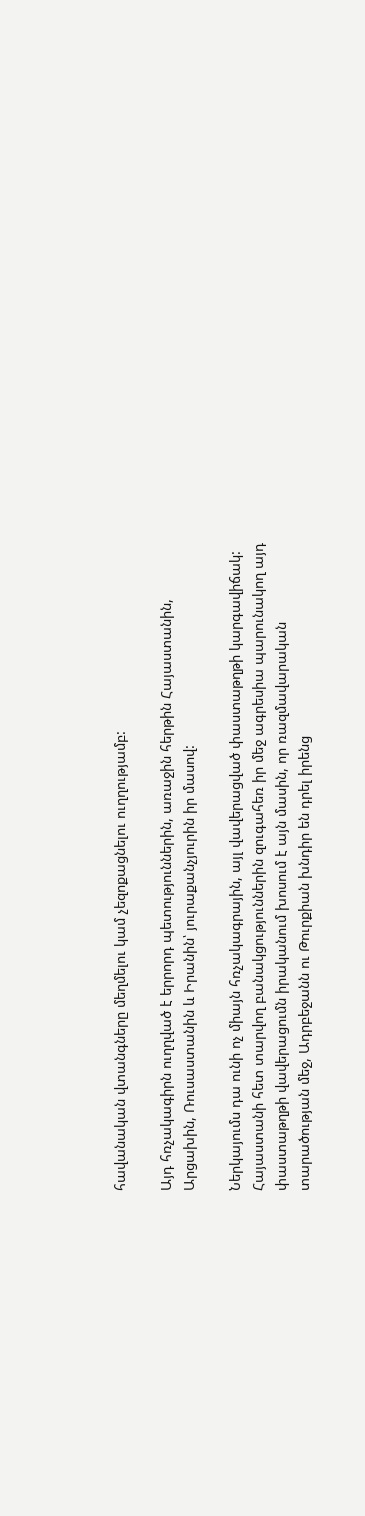հավանական վտանգները մեղմելու կամ չեզոքացնելու ուղղությամբ:

Այդ հռչակագիրն ուղղված է երրորդ պետություններին, առաջին հերթին Հայաստանին, Արցախին, Ռուսաստանին և Իրանին՝ յուրաքանչյուրին իր մասով:

Ներկայումս դա ունի ոչ միայն հռչակագրային, այլ վավերացված փաստաթղթի կարգավիճակ: Հայաստանի հետ տարվող բանակցություններին զուգահեռ իր մեջ ագրեսիա պարունակող այդ փաստաթղթի վավերացումն իրականում խոսում է այն մասին, որ ռազմավարական տարածության մեջ, Ադրբեջանն ու Թուրքիան խնդիր են դրել իրենց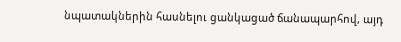նպատակներին հասնելու ցանկացած ճանապարհով, այդ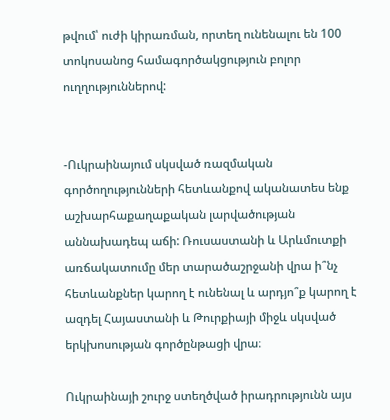թվում՝ ուժի կիրառման, որտեղ ունենալու են 100 տոկոսանոց համագործակցություն բոլոր ուղղություններով:


-Ուկրաինայում սկսված ռազմական գործողությունների հետևանքով ականատես ենք աշխարհաքաղաքական լարվածության աննախադեպ աճի: Ռուսաստանի և Արևմուտքի առճակատումը մեր տարածաշրջանի վրա ի՞նչ հետևանքներ կարող է ունենալ և արդյո՞ք կարող է ազդել Հայաստանի և Թուրքիայի միջև սկսված երկխոսության գործընթացի վրա։

Ուկրաինայի շուրջ ստեղծված իրադրությունն այս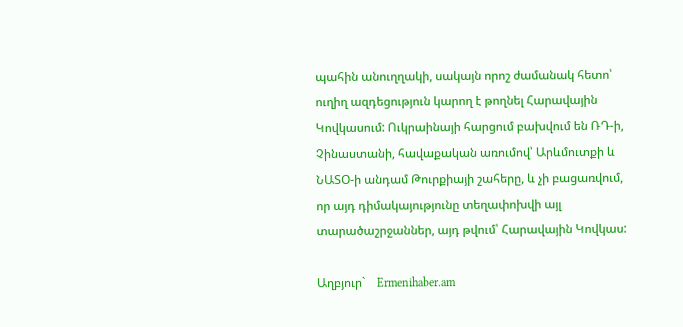պահին անուղղակի, սակայն որոշ ժամանակ հետո՝ ուղիղ ազդեցություն կարող է թողնել Հարավային Կովկասում: Ուկրաինայի հարցում բախվում են ՌԴ-ի, Չինաստանի, հավաքական առումով՝ Արևմուտքի և ՆԱՏՕ-ի անդամ Թուրքիայի շահերը, և չի բացառվում, որ այդ դիմակայությունը տեղափոխվի այլ տարածաշրջաններ, այդ թվում՝ Հարավային Կովկաս:

Աղբյուր`    Ermenihaber.am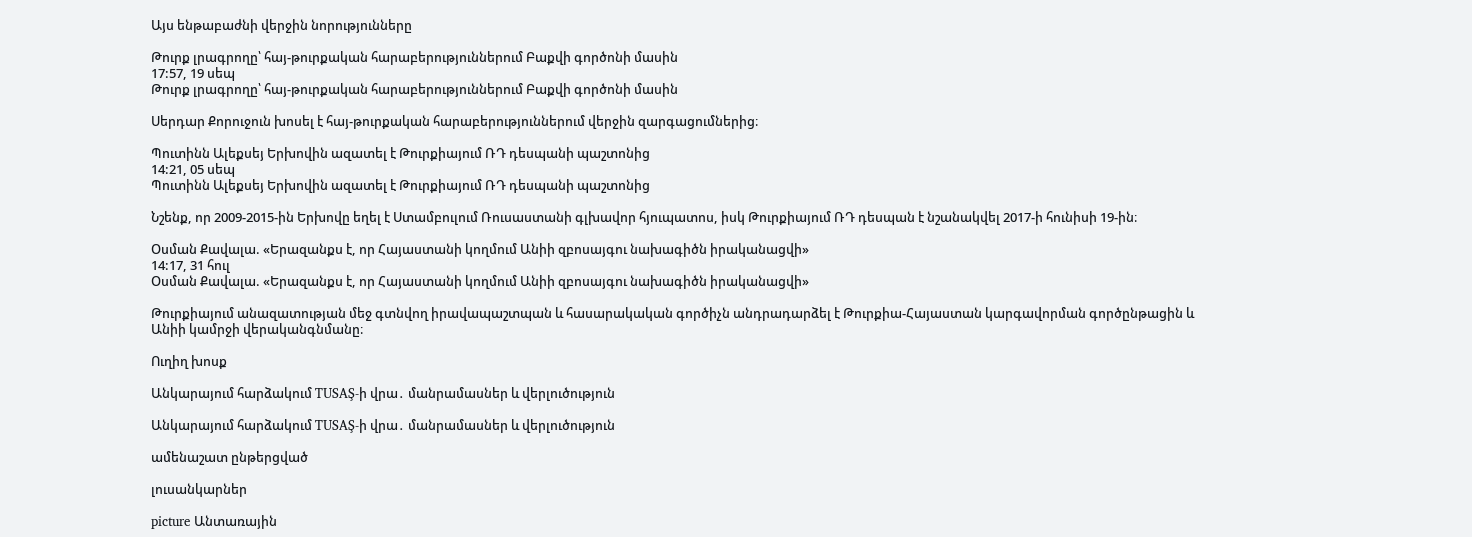Այս ենթաբաժնի վերջին նորությունները

Թուրք լրագրողը՝ հայ-թուրքական հարաբերություններում Բաքվի գործոնի մասին
17:57, 19 սեպ
Թուրք լրագրողը՝ հայ-թուրքական հարաբերություններում Բաքվի գործոնի մասին

Սերդար Քորուջուն խոսել է հայ-թուրքական հարաբերություններում վերջին զարգացումներից։

Պուտինն Ալեքսեյ Երխովին ազատել է Թուրքիայում ՌԴ դեսպանի պաշտոնից
14:21, 05 սեպ
Պուտինն Ալեքսեյ Երխովին ազատել է Թուրքիայում ՌԴ դեսպանի պաշտոնից

Նշենք, որ 2009-2015-ին Երխովը եղել է Ստամբուլում Ռուսաստանի գլխավոր հյուպատոս, իսկ Թուրքիայում ՌԴ դեսպան է նշանակվել 2017-ի հունիսի 19-ին։

Օսման Քավալա. «Երազանքս է, որ Հայաստանի կողմում Անիի զբոսայգու նախագիծն իրականացվի»
14:17, 31 հուլ
Օսման Քավալա. «Երազանքս է, որ Հայաստանի կողմում Անիի զբոսայգու նախագիծն իրականացվի»

Թուրքիայում անազատության մեջ գտնվող իրավապաշտպան և հասարակական գործիչն անդրադարձել է Թուրքիա-Հայաստան կարգավորման գործընթացին և Անիի կամրջի վերականգնմանը։

Ուղիղ խոսք

Անկարայում հարձակում TUSAŞ-ի վրա․ մանրամասներ և վերլուծություն

Անկարայում հարձակում TUSAŞ-ի վրա․ մանրամասներ և վերլուծություն

ամենաշատ ընթերցված

լուսանկարներ

picture Անտառային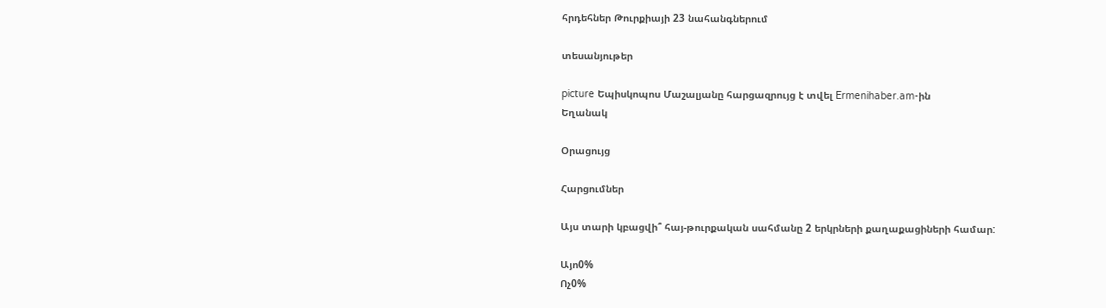հրդեհներ Թուրքիայի 23 նահանգներում

տեսանյութեր

picture Եպիսկոպոս Մաշալյանը հարցազրույց է տվել Ermenihaber.am-ին
Եղանակ

Օրացույց

Հարցումներ

Այս տարի կբացվի՞ հայ-թուրքական սահմանը 2 երկրների քաղաքացիների համար:

Այո0%
Ոչ0%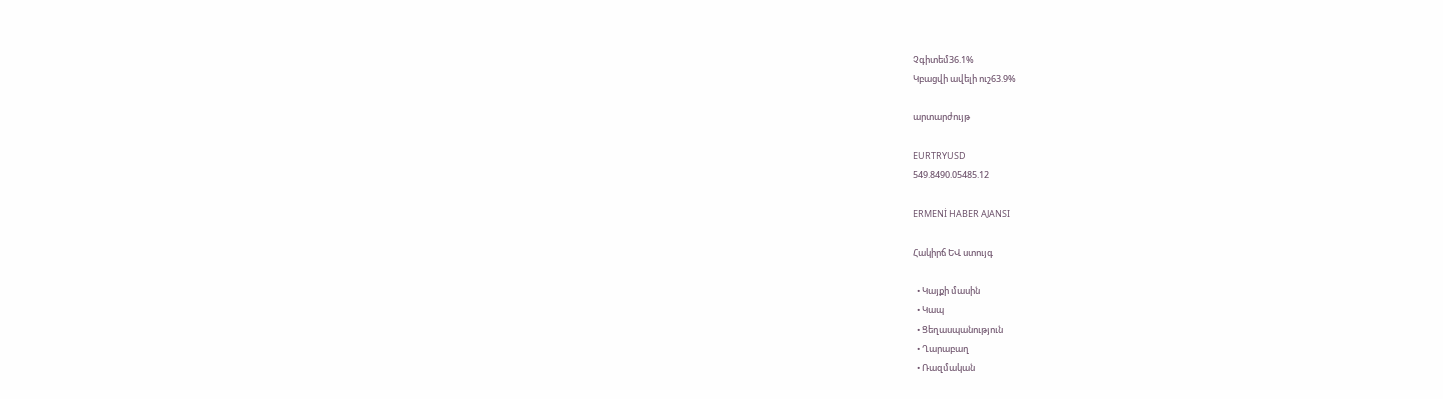Չգիտեմ36.1%
Կբացվի ավելի ուշ63.9%

արտարժույթ

EURTRYUSD
549.8490.05485.12

ERMENİ HABER AJANSI

Հակիրճ ԵՎ ստույգ

  • Կայքի մասին
  • Կապ
  • Ցեղասպանություն
  • Ղարաբաղ
  • Ռազմական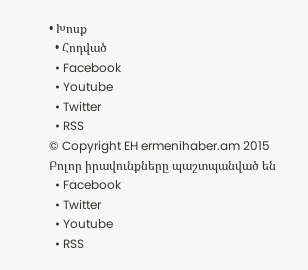• Խոսք
  • Հոդված
  • Facebook
  • Youtube
  • Twitter
  • RSS
© Copyright EH ermenihaber.am 2015
Բոլոր իրավունքները պաշտպանված են
  • Facebook
  • Twitter
  • Youtube
  • RSS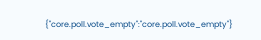{"core.poll.vote_empty":"core.poll.vote_empty"}